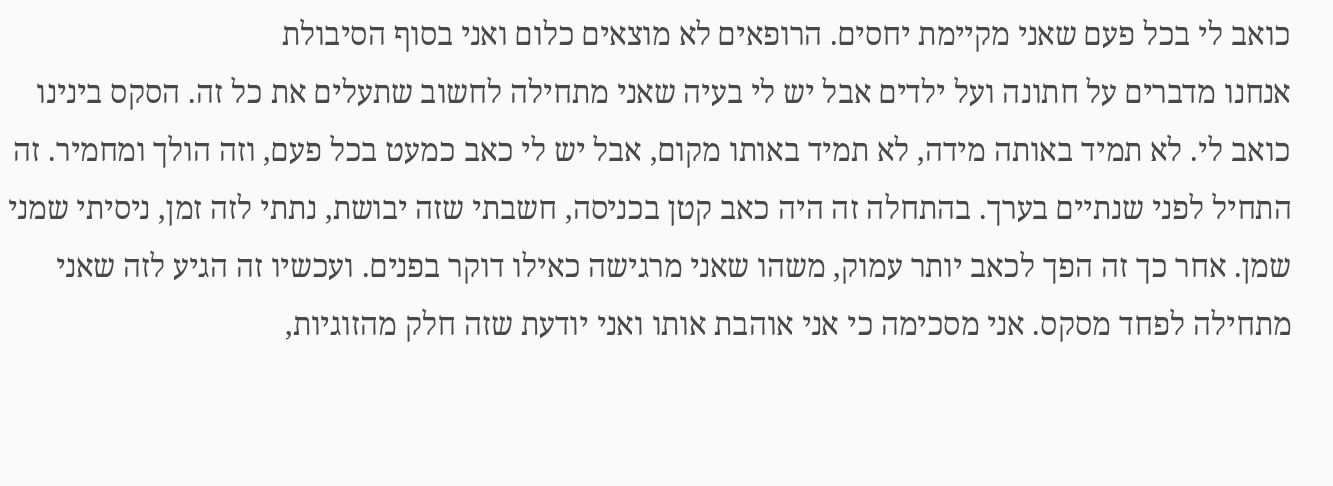כואב לי בכל פעם שאני מקיימת יחסים. הרופאים לא מוצאים כלום ואני בסוף הסיבולת
אנחנו מדברים על חתונה ועל ילדים אבל יש לי בעיה שאני מתחילה לחשוב שתעלים את כל זה. הסקס בינינו כואב לי. לא תמיד באותה מידה, לא תמיד באותו מקום, אבל יש לי כאב כמעט בכל פעם, וזה הולך ומחמיר. זה התחיל לפני שנתיים בערך. בהתחלה זה היה כאב קטן בכניסה, חשבתי שזה יבושת, נתתי לזה זמן, ניסיתי שמני שמן. אחר כך זה הפך לכאב יותר עמוק, משהו שאני מרגישה כאילו דוקר בפנים. ועכשיו זה הגיע לזה שאני מתחילה לפחד מסקס. אני מסכימה כי אני אוהבת אותו ואני יודעת שזה חלק מהזוגיות,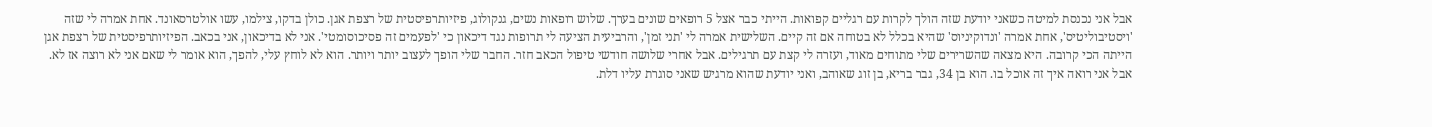אבל אני נכנסת למיטה כשאני יודעת שזה הולך לקרות עם רגליים קפואות. הייתי כבר אצל 5 רופאים שונים בערך. שלוש רופאות נשים, גנקולוג, פיזיותרפיסטית של רצפת אגן. כולן בדקו, צילמו, עשו אולטרסאונד. אחת אמרה לי שזה 'ויסטיבוליטיס', אחת אמרה 'ונדוקיניוס' שהיא בכלל לא בטוחה אם זה קיים. השלישית אמרה לי 'תני זמן', והרביעית הציעה לי תרופות נגד דיכאון כי 'לפעמים זה פסיכוסומטי'. אני לא בדיכאון, אני בכאב. הפיזיותרפיסטית של רצפת אגן הייתה הכי קרובה. היא מצאה שהשרירים שלי מתוחים מאוד, ועזרה לי קצת עם תרגילים. אבל אחרי שלושה חודשי טיפול הכאב חזר. החבר שלי הופך לעצוב יותר ויותר. הוא לא לוחץ עלי, להפך, הוא אומר לי שאם אני לא רוצה אז לא. אבל אני רואה איך זה אוכל בו. הוא בן 34, גבר בריא, בן זוג שאוהב, ואני יודעת שהוא מרגיש שאני סוגרת עליו דלת.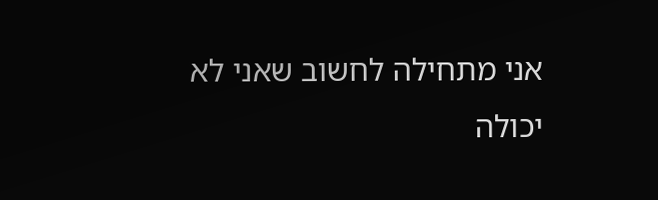אני מתחילה לחשוב שאני לא יכולה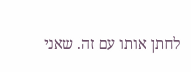לחתן אותו עם זה. שאני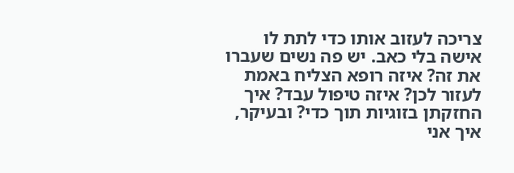צריכה לעזוב אותו כדי לתת לו אישה בלי כאב. יש פה נשים שעברו את זה? איזה רופא הצליח באמת לעזור לכן? איזה טיפול עבד? איך החזקתן בזוגיות תוך כדי? ובעיקר, איך אני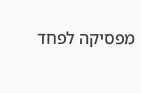מפסיקה לפחד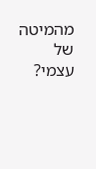מהמיטה של עצמי?